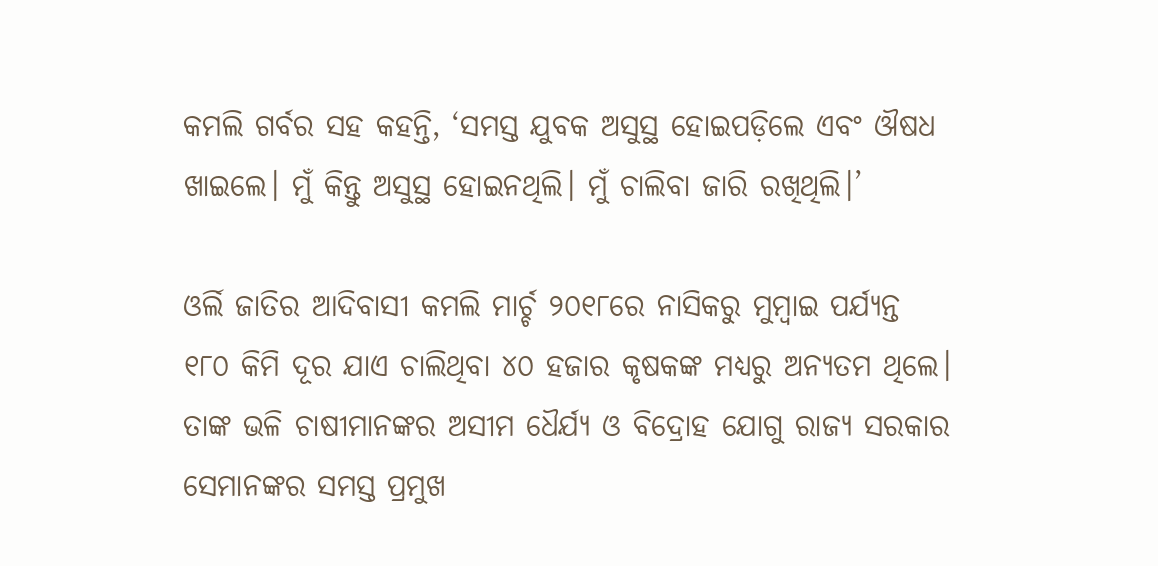କମଲି ଗର୍ବର ସହ କହନ୍ତି, ‘ସମସ୍ତ ଯୁବକ ଅସୁସ୍ଥ ହୋଇପଡ଼ିଲେ ଏବଂ ଔଷଧ ଖାଇଲେ। ମୁଁ କିନ୍ତୁ ଅସୁସ୍ଥ ହୋଇନଥିଲି। ମୁଁ ଚାଲିବା ଜାରି ରଖିଥିଲି।’

ଓର୍ଲି ଜାତିର ଆଦିବାସୀ କମଲି ମାର୍ଚ୍ଚ ୨୦୧୮ରେ ନାସିକରୁ ମୁମ୍ବାଇ ପର୍ଯ୍ୟନ୍ତ ୧୮୦ କିମି ଦୂର ଯାଏ ଚାଲିଥିବା ୪୦ ହଜାର କୃଷକଙ୍କ ମଧ୍ୟରୁ ଅନ୍ୟତମ ଥିଲେ। ତାଙ୍କ ଭଳି ଚାଷୀମାନଙ୍କର ଅସୀମ ଧୈର୍ଯ୍ୟ ଓ ବିଦ୍ରୋହ ଯୋଗୁ ରାଜ୍ୟ ସରକାର ସେମାନଙ୍କର ସମସ୍ତ ପ୍ରମୁଖ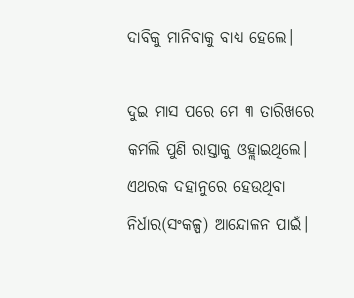ଦାବିକୁ ମାନିବାକୁ ବାଧ୍ୟ ହେଲେ।

ଦୁଇ ମାସ ପରେ ମେ ୩ ତାରିଖରେ କମଲି ପୁଣି ରାସ୍ତାକୁ ଓହ୍ଲାଇଥିଲେ। ଏଥରକ ଦହାନୁରେ ହେଉଥିବା ନିର୍ଧାର(ସଂକଳ୍ପ) ଆନ୍ଦୋଳନ ପାଇଁ।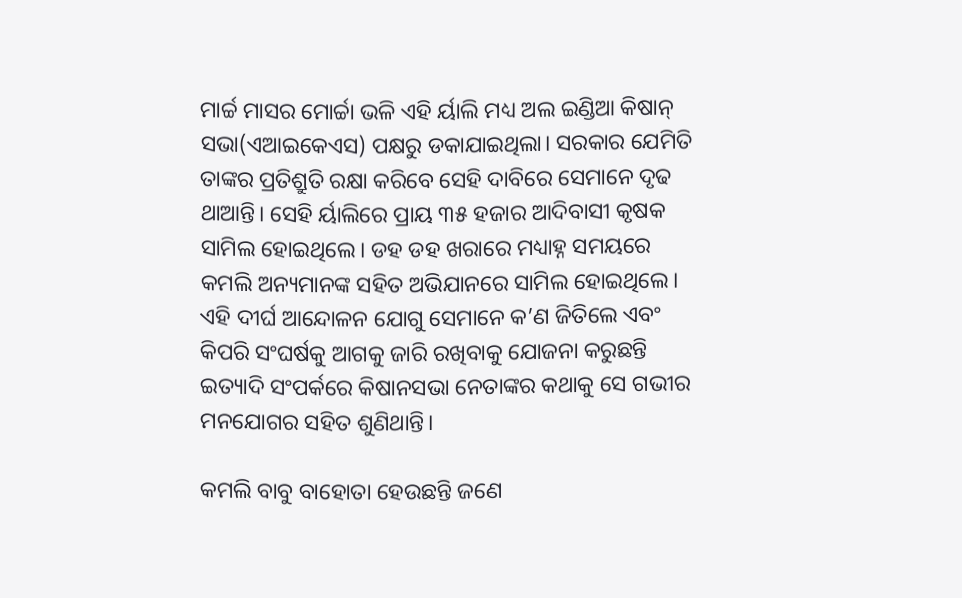ମାର୍ଚ୍ଚ ମାସର ମୋର୍ଚ୍ଚା ଭଳି ଏହି ର୍ୟାଲି ମଧ୍ୟ ଅଲ ଇଣ୍ଡିଆ କିଷାନ୍ ସଭା(ଏଆଇକେଏସ) ପକ୍ଷରୁ ଡକାଯାଇଥିଲା। ସରକାର ଯେମିତି ତାଙ୍କର ପ୍ରତିଶ୍ରୁତି ରକ୍ଷା କରିବେ ସେହି ଦାବିରେ ସେମାନେ ଦୃଢ ଥାଆନ୍ତି। ସେହି ର୍ୟାଲିରେ ପ୍ରାୟ ୩୫ ହଜାର ଆଦିବାସୀ କୃଷକ ସାମିଲ ହୋଇଥିଲେ। ଡହ ଡହ ଖରାରେ ମଧ୍ୟାହ୍ନ ସମୟରେ କମଲି ଅନ୍ୟମାନଙ୍କ ସହିତ ଅଭିଯାନରେ ସାମିଲ ହୋଇଥିଲେ। ଏହି ଦୀର୍ଘ ଆନ୍ଦୋଳନ ଯୋଗୁ ସେମାନେ କ’ଣ ଜିତିଲେ ଏବଂ କିପରି ସଂଘର୍ଷକୁ ଆଗକୁ ଜାରି ରଖିବାକୁ ଯୋଜନା କରୁଛନ୍ତି ଇତ୍ୟାଦି ସଂପର୍କରେ କିଷାନସଭା ନେତାଙ୍କର କଥାକୁ ସେ ଗଭୀର ମନଯୋଗର ସହିତ ଶୁଣିଥାନ୍ତି।

କମଲି ବାବୁ ବାହୋତା ହେଉଛନ୍ତି ଜଣେ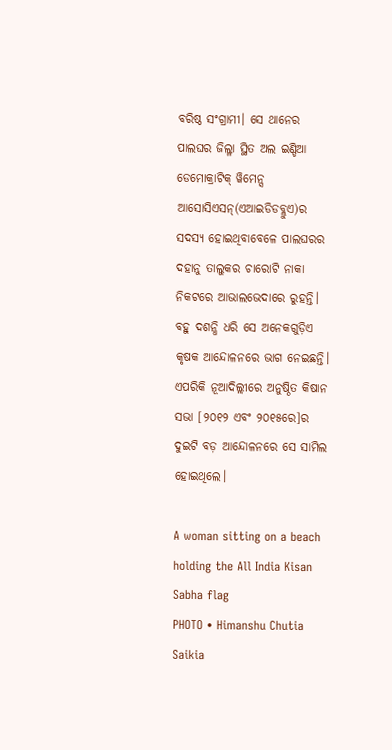ବରିଷ୍ଠ ସଂଗ୍ରାମୀ। ସେ ଥାନେର ପାଲଘର ଜିଲ୍ଳା ସ୍ଥିତ ଅଲ ଇଣ୍ଡିଆ ଡେମୋକ୍ରାଟିକ୍ ୱିମେନ୍ସ ଆସୋସିଏସନ୍(ଏଆଇଡିଡବ୍ଲୁଏ)ର ସଦସ୍ୟ ହୋଇଥିବାବେଳେ ପାଲଘରର ଦହାନୁ ତାଲୁକର ଚାରୋଟି ନାକା ନିକଟରେ ଆଭାଲଭେଦାରେ ରୁହନ୍ତି। ବହୁ ଦଶନ୍ଧି ଧରି ସେ ଅନେକଗୁଡ଼ିଏ କୃଷକ ଆନ୍ଦୋଳନରେ ଭାଗ ନେଇଛନ୍ତି। ଏପରିକି ନୂଆଦିଲ୍ଲୀରେ ଅନୁଷ୍ଠିତ କିଷାନ ସଭା [୨୦୧୨ ଏବଂ ୨୦୧୫ରେ]ର ଦୁଇଟି ବଡ଼ ଆନ୍ଦୋଳନରେ ସେ ସାମିଲ ହୋଇଥିଲେ।

A woman sitting on a beach holding the All India Kisan Sabha flag
PHOTO • Himanshu Chutia Saikia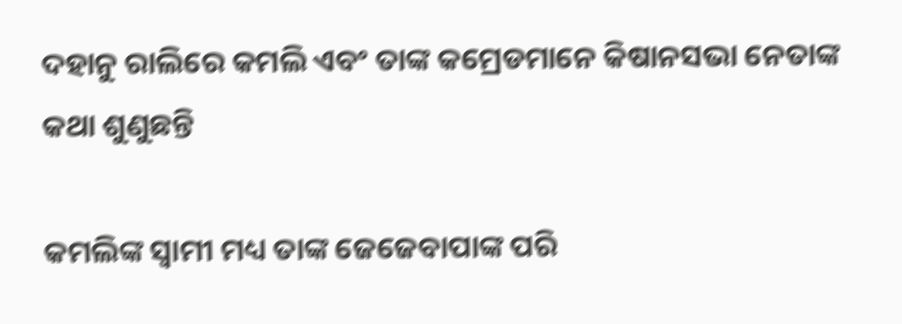ଦହାନୁ ରାଲିରେ କମଲି ଏବଂ ତାଙ୍କ କମ୍ରେଡମାନେ କିଷାନସଭା ନେତାଙ୍କ କଥା ଶୁଣୁଛନ୍ତି

କମଲିଙ୍କ ସ୍ୱାମୀ ମଧ୍ୟ ତାଙ୍କ ଜେଜେବାପାଙ୍କ ପରି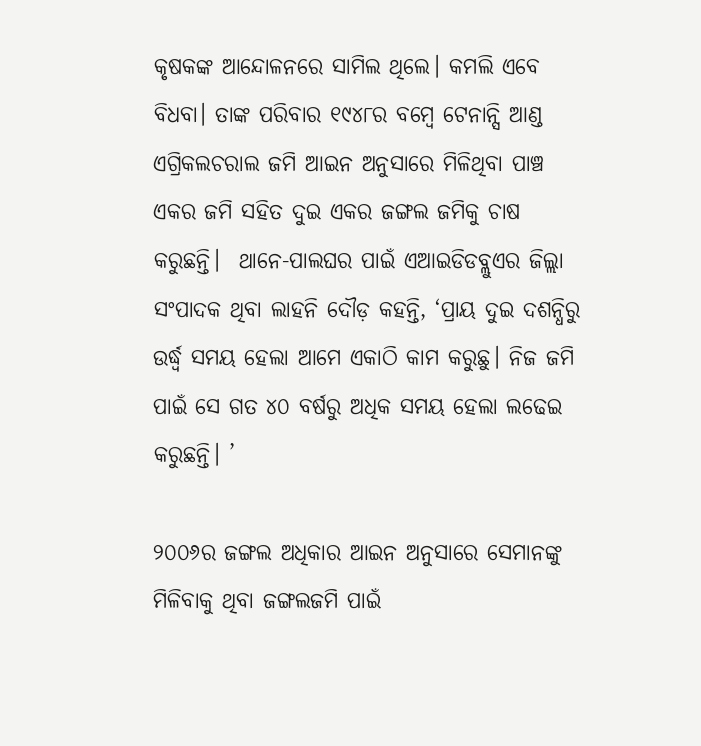କୃଷକଙ୍କ ଆନ୍ଦୋଳନରେ ସାମିଲ ଥିଲେ। କମଲି ଏବେ ବିଧବା। ତାଙ୍କ ପରିବାର ୧୯୪୮ର ବମ୍ବେ ଟେନାନ୍ସି ଆଣ୍ଡ ଏଗ୍ରିକଲଚରାଲ ଜମି ଆଇନ ଅନୁସାରେ ମିଳିଥିବା ପାଞ୍ଚ ଏକର ଜମି ସହିତ ଦୁଇ ଏକର ଜଙ୍ଗଲ ଜମିକୁ ଚାଷ କରୁଛନ୍ତି।  ଥାନେ-ପାଲଘର ପାଇଁ ଏଆଇଡିଡବ୍ଲୁଏର ଜିଲ୍ଲା ସଂପାଦକ ଥିବା ଲାହନି ଦୌଡ଼ କହନ୍ତି, ‘ପ୍ରାୟ ଦୁଇ ଦଶନ୍ଧିରୁ ଉର୍ଦ୍ଧ୍ୱ ସମୟ ହେଲା ଆମେ ଏକାଠି କାମ କରୁଛୁ। ନିଜ ଜମି ପାଇଁ ସେ ଗତ ୪୦ ବର୍ଷରୁ ଅଧିକ ସମୟ ହେଲା ଲଢେଇ କରୁଛନ୍ତି। ’

୨୦୦୬ର ଜଙ୍ଗଲ ଅଧିକାର ଆଇନ ଅନୁସାରେ ସେମାନଙ୍କୁ ମିଳିବାକୁ ଥିବା ଜଙ୍ଗଲଜମି ପାଇଁ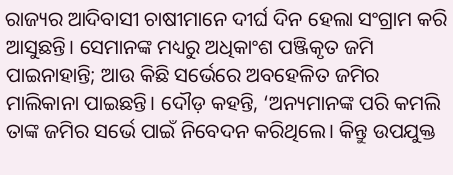ରାଜ୍ୟର ଆଦିବାସୀ ଚାଷୀମାନେ ଦୀର୍ଘ ଦିନ ହେଲା ସଂଗ୍ରାମ କରି ଆସୁଛନ୍ତି। ସେମାନଙ୍କ ମଧ୍ୟରୁ ଅଧିକାଂଶ ପଞ୍ଜିକୃତ ଜମି ପାଇନାହାନ୍ତି; ଆଉ କିଛି ସର୍ଭେରେ ଅବହେଳିତ ଜମିର ମାଲିକାନା ପାଇଛନ୍ତି। ଦୌଡ଼ କହନ୍ତି, ‘ଅନ୍ୟମାନଙ୍କ ପରି କମଲି ତାଙ୍କ ଜମିର ସର୍ଭେ ପାଇଁ ନିବେଦନ କରିଥିଲେ। କିନ୍ତୁ ଉପଯୁକ୍ତ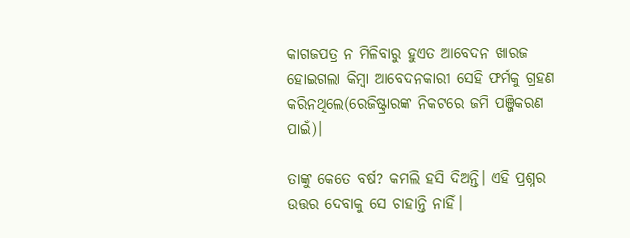କାଗଜପତ୍ର ନ ମିଳିବାରୁ ହୁଏତ ଆବେଦନ ଖାରଜ ହୋଇଗଲା କିମ୍ବା ଆବେଦନକାରୀ ସେହି ଫର୍ମକୁ ଗ୍ରହଣ କରିନଥିଲେ(ରେଜିଷ୍ଟ୍ରାରଙ୍କ ନିକଟରେ ଜମି ପଞ୍ଜିକରଣ ପାଇଁ)।

ତାଙ୍କୁ କେତେ ବର୍ଷ? କମଲି ହସି ଦିଅନ୍ତି। ଏହି ପ୍ରଶ୍ନର ଉତ୍ତର ଦେବାକୁ ସେ ଚାହାନ୍ତି ନାହିଁ।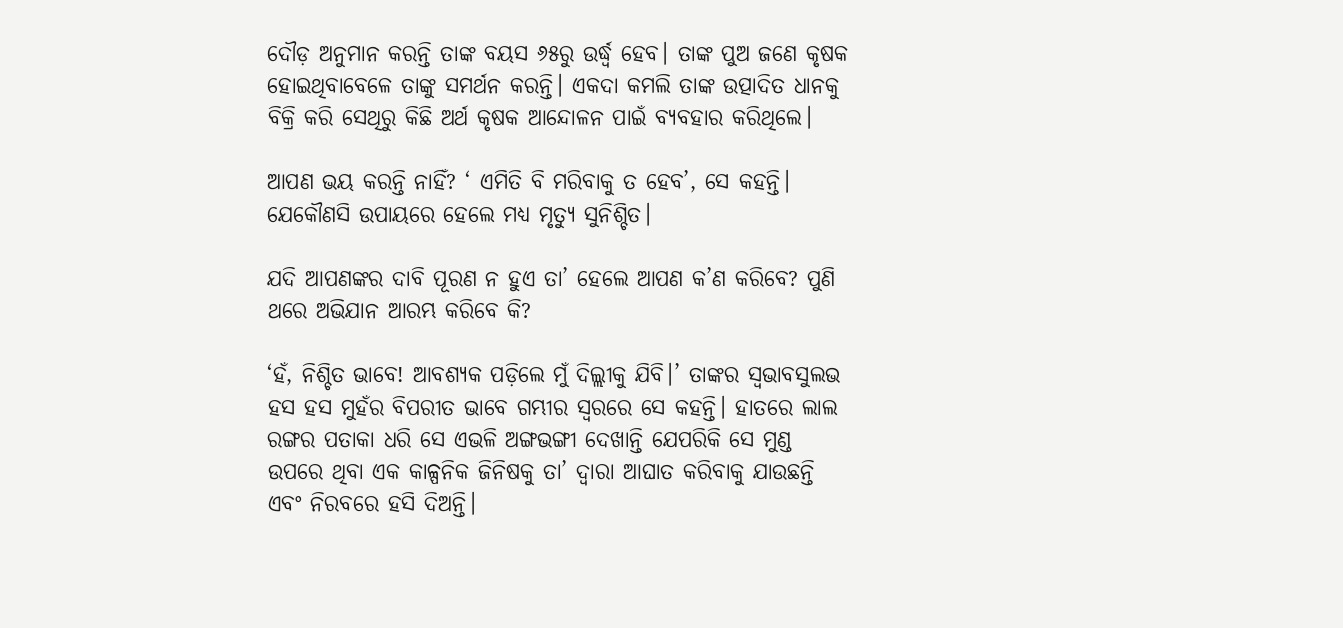ଦୌଡ଼ ଅନୁମାନ କରନ୍ତି ତାଙ୍କ ବୟସ ୬୫ରୁ ଉର୍ଦ୍ଧ୍ୱ ହେବ। ତାଙ୍କ ପୁଅ ଜଣେ କୃଷକ ହୋଇଥିବାବେଳେ ତାଙ୍କୁ ସମର୍ଥନ କରନ୍ତି। ଏକଦା କମଲି ତାଙ୍କ ଉତ୍ପାଦିତ ଧାନକୁ ବିକ୍ରି କରି ସେଥିରୁ କିଛି ଅର୍ଥ କୃଷକ ଆନ୍ଦୋଳନ ପାଇଁ ବ୍ୟବହାର କରିଥିଲେ।

ଆପଣ ଭୟ କରନ୍ତି ନାହିଁ? ‘ ଏମିତି ବି ମରିବାକୁ ତ ହେବ’, ସେ କହନ୍ତି। ଯେକୌଣସି ଉପାୟରେ ହେଲେ ମଧ୍ୟ ମୃତ୍ୟୁ ସୁନିଶ୍ଚିତ।

ଯଦି ଆପଣଙ୍କର ଦାବି ପୂରଣ ନ ହୁଏ ତା’ ହେଲେ ଆପଣ କ’ଣ କରିବେ? ପୁଣି ଥରେ ଅଭିଯାନ ଆରମ୍ଭ କରିବେ କି?

‘ହଁ, ନିଶ୍ଚିତ ଭାବେ! ଆବଶ୍ୟକ ପଡ଼ିଲେ ମୁଁ ଦିଲ୍ଲୀକୁ ଯିବି।’ ତାଙ୍କର ସ୍ୱଭାବସୁଲଭ ହସ ହସ ମୁହଁର ବିପରୀତ ଭାବେ ଗମ୍ଭୀର ସ୍ୱରରେ ସେ କହନ୍ତି। ହାତରେ ଲାଲ ରଙ୍ଗର ପତାକା ଧରି ସେ ଏଭଳି ଅଙ୍ଗଭଙ୍ଗୀ ଦେଖାନ୍ତି ଯେପରିକି ସେ ମୁଣ୍ଡ ଉପରେ ଥିବା ଏକ କାଳ୍ପନିକ ଜିନିଷକୁ ତା’ ଦ୍ୱାରା ଆଘାତ କରିବାକୁ ଯାଉଛନ୍ତି ଏବଂ ନିରବରେ ହସି ଦିଅନ୍ତି।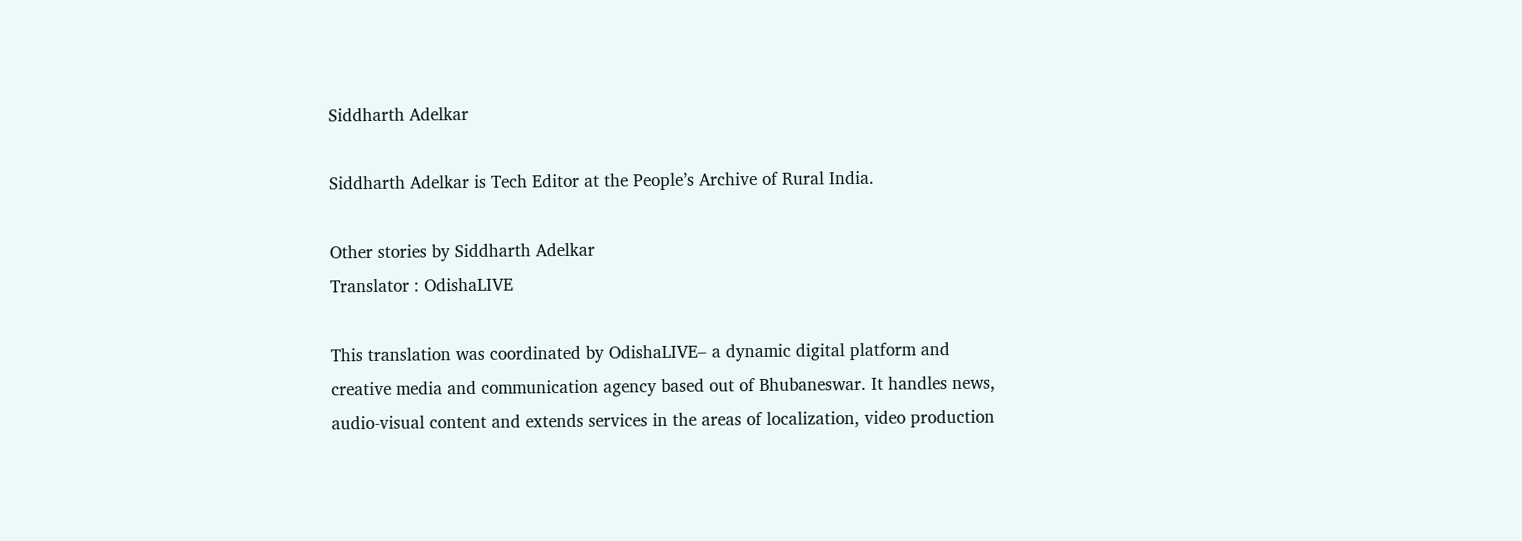Siddharth Adelkar

Siddharth Adelkar is Tech Editor at the People’s Archive of Rural India.

Other stories by Siddharth Adelkar
Translator : OdishaLIVE

This translation was coordinated by OdishaLIVE– a dynamic digital platform and creative media and communication agency based out of Bhubaneswar. It handles news, audio-visual content and extends services in the areas of localization, video production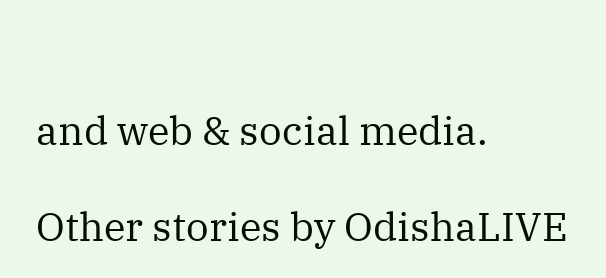and web & social media.

Other stories by OdishaLIVE